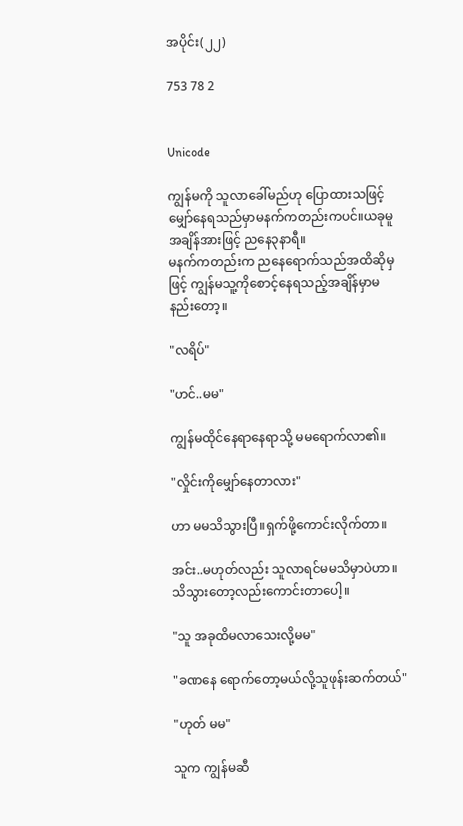အပိုင်း(၂၂)

753 78 2


Unicode

ကျွန်မကို သူလာခေါ်မည်ဟု ပြောထားသဖြင့် မျှော်နေရသည်မှာမနက်ကတည်းကပင်။ယခုမူ အချိန်အားဖြင့် ညနေ၃နာရီ။
မနက်ကတည်းက ညနေရောက်သည်အထိဆိုမှဖြင့် ကျွန်မသူ့ကိုစောင့်နေရသည့်အချိန်မှာမနည်းတော့။

"လရိပ်"

"ဟင်..မမ"

ကျွန်မထိုင်နေရာနေရာသို့ မမရောက်လာ၏။

"လှိုင်းကိုမျှော်နေတာလား"

ဟာ မမသိသွားပြီ။ရှက်ဖို့ကောင်းလိုက်တာ။

အင်း..မဟုတ်လည်း သူလာရင်မမသိမှာပဲဟာ။ သိသွားတော့လည်းကောင်းတာပေါ့။

"သူ အခုထိမလာသေးလို့မမ"

"ခဏနေ ရောက်တော့မယ်လို့သူဖုန်းဆက်တယ်"

"ဟုတ် မမ"

သူက ကျွန်မဆီ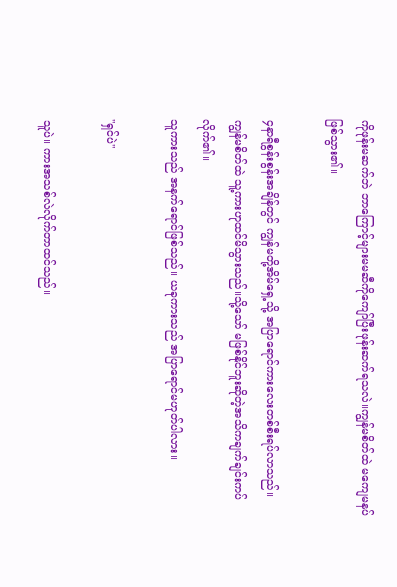ကိုဖုန်းမဆက်ဘဲ ဘာကြောင့်များမမဆီကိုကျော်ပြီးဖုန်းဆက်ရသလဲ။ကျွန်မစိတ်ထဲ မကျေမနပ်ဖြစ်သွား၏။

၄နာရီစွန်းစွန်းအချိန်တွင် ကျွန်မတို့အိမ်ရှေ့သို့ အပြာရောင်ကားလေးတစ်စီးရပ်လာသည်။
ကျွန်မစိတ်ထဲ သူ့ကားဟုထင်မိသွားသည်။သို့သော် မဖြစ်နိုင်ဘူးဆိုတဲ့အသိကချက်ချင်းကပ်လိုက်၏။
သူကားသည် အနက်ရောင်ဖြစ်သည်။ ယခုကားသည် အပြာရောင်မဟုတ်ပါလား။

"ရှင်ပဲ"

သူပဲ။ ကားအသစ်လဲလိုက်တာထင်သည်။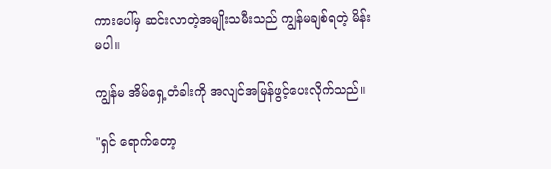ကားပေါ်မှ ဆင်းလာတဲ့အမျိုးသမီးသည် ကျွန်မချစ်ရတဲ့ မိန်းမပါ။

ကျွန်မ အိမ်ရှေ့တံခါးကို အလျင်အမြန်ဖွင့်ပေးလိုက်သည်။

"ရှင် ရောက်တော့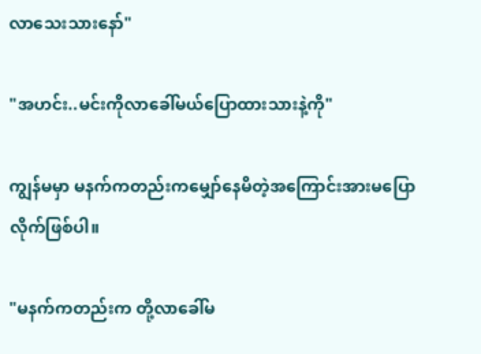လာသေးသားနော်"

"အဟင်း..မင်းကိုလာခေါ်မယ်ပြောထားသားနဲ့ကို"

ကျွန်မမှာ မနက်ကတည်းကမျှော်နေမိတဲ့အကြောင်းအားမပြောလိုက်ဖြစ်ပါ။

"မနက်ကတည်းက တို့လာခေါ်မ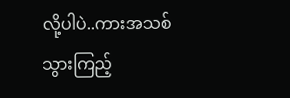လို့ပါပဲ..ကားအသစ်သွားကြည့်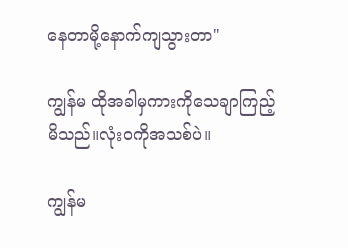နေတာမို့နောက်ကျသွားတာ"

ကျွန်မ ထိုအခါမှကားကိုသေချာကြည့်မိသည်။လုံးဝကိုအသစ်ပဲ။

ကျွန်မ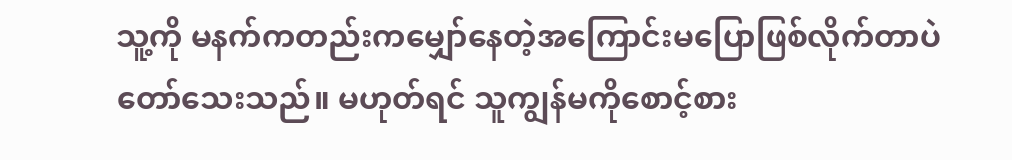သူ့ကို‌ မနက်ကတည်းကမျှော်နေတဲ့အကြောင်းမပြောဖြစ်လိုက်တာပဲ တော်သေးသည်။ မဟုတ်ရင် သူကျွန်မကိုစောင့်စား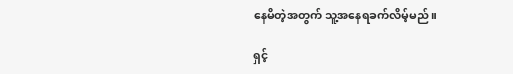နေမိတဲ့အတွက် သူ့အနေရခက်လိမ့်မည်။

ရှင့်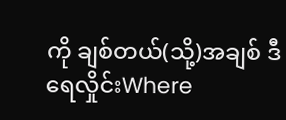ကို ချစ်တယ်(သို့)အချစ် ဒီရေလှိုင်းWhere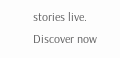stories live. Discover now